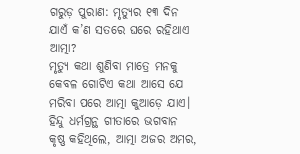ଗରୁଡ଼ ପୁରାଣ: ମୃତ୍ୟୁର ୧୩ ଦିନ ଯାଏଁ କ’ଣ ସତରେ ଘରେ ରହିଥାଏ ଆତ୍ମା?
ମୃତ୍ୟୁ କଥା ଶୁଣିବା ମାତ୍ରେ ମନକୁ କେବଳ ଗୋଟିଏ କଥା ଆସେ ଯେ ମରିବା ପରେ ଆତ୍ମା କୁଆଡ଼େ ଯାଏ। ହିନ୍ଦୁ ଧର୍ମଗ୍ରନ୍ଥ ଗୀତାରେ ଭଗବାନ କୃଷ୍ଣ କହିଥିଲେ, ଆତ୍ମା ଅଜର ଅମର,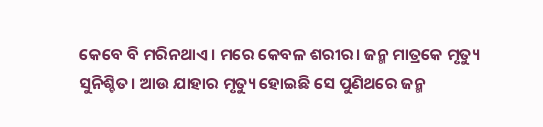କେବେ ବି ମରିନଥାଏ। ମରେ କେବଳ ଶରୀର। ଜନ୍ମ ମାତ୍ରକେ ମୃତ୍ୟୁ ସୁନିଶ୍ଚିତ। ଆଉ ଯାହାର ମୃତ୍ୟୁ ହୋଇଛି ସେ ପୁଣିଥରେ ଜନ୍ମ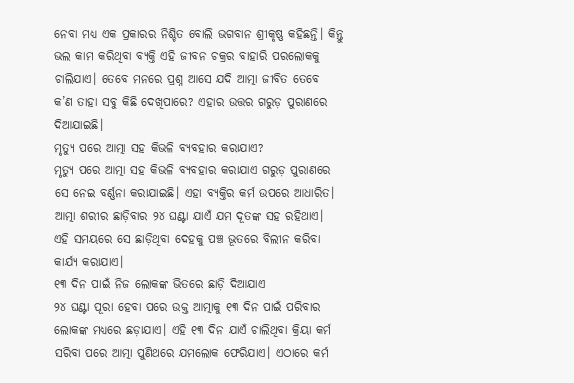ନେବା ମଧ୍ୟ ଏକ ପ୍ରକାରର ନିଶ୍ଚିତ ବୋଲି ଭଗବାନ ଶ୍ରୀକୃଷ୍ଣ କହିଛନ୍ତି। କିନ୍ତୁ ଭଲ କାମ କରିଥିବା ବ୍ୟକ୍ତି ଏହି ଜୀବନ ଚକ୍ରର ବାହାରି ପରଲୋକକୁ ଚାଲିଯାଏ। ତେବେ ମନରେ ପ୍ରଶ୍ନ ଆସେ ଯଦି ଆତ୍ମା ଜୀବିତ ତେବେ କ’ଣ ତାହା ସବୁ କିଛି ଦେଖିପାରେ? ଏହାର ଉତ୍ତର ଗରୁଡ଼ ପୁରାଣରେ ଦିଆଯାଇଛି।
ମୃତ୍ୟୁ ପରେ ଆତ୍ମା ସହ କିଭଳି ବ୍ୟବହାର କରାଯାଏ?
ମୃତ୍ୟୁ ପରେ ଆତ୍ମା ସହ କିଭଳି ବ୍ୟବହାର କରାଯାଏ ଗରୁଡ଼ ପୁରାଣରେ ସେ ନେଇ ବର୍ଣ୍ଣନା କରାଯାଇଛି। ଏହା ବ୍ୟକ୍ତିର କର୍ମ ଉପରେ ଆଧାରିତ। ଆତ୍ମା ଶରୀର ଛାଡ଼ିବାର ୨୪ ଘଣ୍ଟା ଯାଏଁ ଯମ ଦୂତଙ୍କ ସହ ରହିଥାଏ। ଏହି ସମୟରେ ସେ ଛାଡ଼ିଥିବା ଦେହକୁ ପଞ୍ଚ ଭୂତରେ ବିଲୀନ କରିବା କାର୍ଯ୍ୟ କରାଯାଏ।
୧୩ ଦିନ ପାଇଁ ନିଜ ଲୋକଙ୍କ ଭିତରେ ଛାଡ଼ି ଦିଆଯାଏ
୨୪ ଘଣ୍ଟା ପୂରା ହେବା ପରେ ଉକ୍ତ ଆତ୍ମାକୁ ୧୩ ଦିନ ପାଇଁ ପରିବାର ଲୋକଙ୍କ ମଧ୍ୟରେ ଛଡ଼ାଯାଏ। ଏହି ୧୩ ଦିନ ଯାଏଁ ଚାଲିଥିବା କ୍ରିୟା କର୍ମ ସରିବା ପରେ ଆତ୍ମା ପୁଣିଥରେ ଯମଲୋକ ଫେରିଯାଏ। ଏଠାରେ କର୍ମ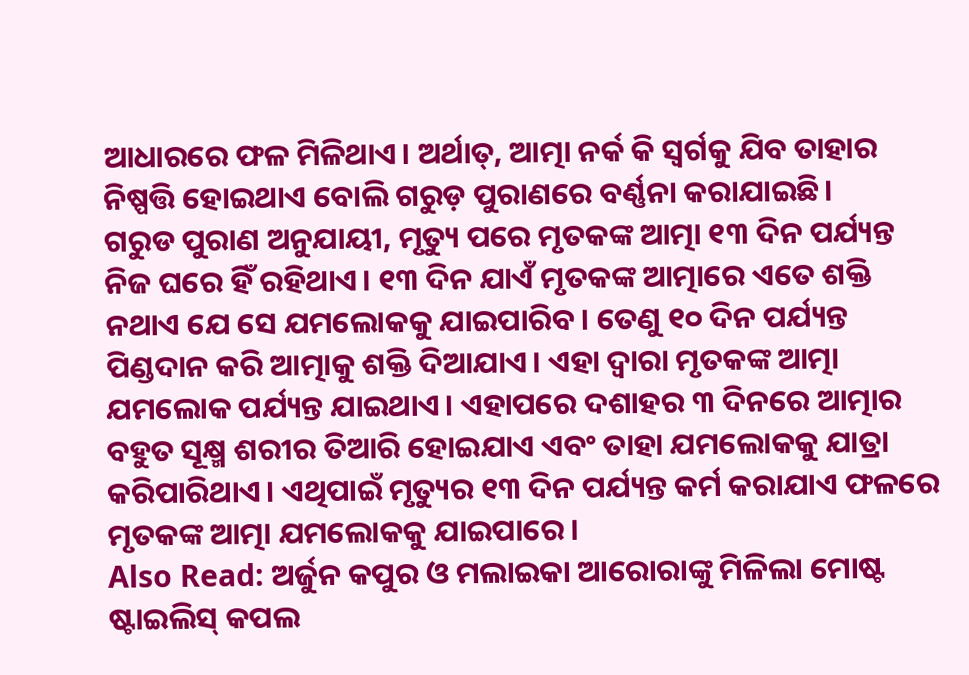ଆଧାରରେ ଫଳ ମିଳିଥାଏ। ଅର୍ଥାତ୍, ଆତ୍ମା ନର୍କ କି ସ୍ୱର୍ଗକୁ ଯିବ ତାହାର ନିଷ୍ପତ୍ତି ହୋଇଥାଏ ବୋଲି ଗରୁଡ଼ ପୁରାଣରେ ବର୍ଣ୍ଣନା କରାଯାଇଛି।
ଗରୁଡ ପୁରାଣ ଅନୁଯାୟୀ, ମୃତ୍ୟୁ ପରେ ମୃତକଙ୍କ ଆତ୍ମା ୧୩ ଦିନ ପର୍ଯ୍ୟନ୍ତ ନିଜ ଘରେ ହିଁ ରହିଥାଏ। ୧୩ ଦିନ ଯାଏଁ ମୃତକଙ୍କ ଆତ୍ମାରେ ଏତେ ଶକ୍ତି ନଥାଏ ଯେ ସେ ଯମଲୋକକୁ ଯାଇପାରିବ। ତେଣୁ ୧୦ ଦିନ ପର୍ଯ୍ୟନ୍ତ ପିଣ୍ଡଦାନ କରି ଆତ୍ମାକୁ ଶକ୍ତି ଦିଆଯାଏ। ଏହା ଦ୍ୱାରା ମୃତକଙ୍କ ଆତ୍ମା ଯମଲୋକ ପର୍ଯ୍ୟନ୍ତ ଯାଇଥାଏ। ଏହାପରେ ଦଶାହର ୩ ଦିନରେ ଆତ୍ମାର ବହୁତ ସୂକ୍ଷ୍ମ ଶରୀର ତିଆରି ହୋଇଯାଏ ଏବଂ ତାହା ଯମଲୋକକୁ ଯାତ୍ରା କରିପାରିଥାଏ। ଏଥିପାଇଁ ମୃତ୍ୟୁର ୧୩ ଦିନ ପର୍ଯ୍ୟନ୍ତ କର୍ମ କରାଯାଏ ଫଳରେ ମୃତକଙ୍କ ଆତ୍ମା ଯମଲୋକକୁ ଯାଇପାରେ।
Also Read: ଅର୍ଜୁନ କପୁର ଓ ମଲାଇକା ଆରୋରାଙ୍କୁ ମିଳିଲା ମୋଷ୍ଟ ଷ୍ଟାଇଲିସ୍ କପଲ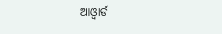ଆଓ୍ଵାର୍ଡ